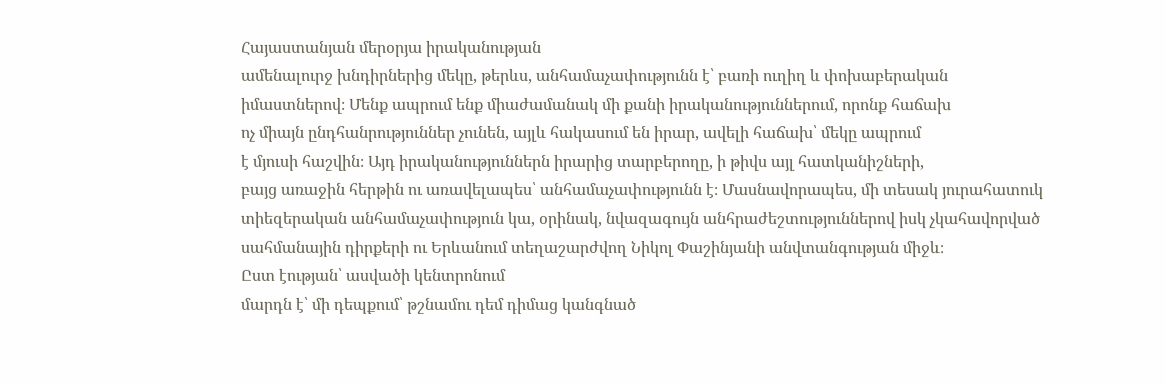Հայաստանյան մերօրյա իրականության
ամենալուրջ խնդիրներից մեկը, թերևս, անհամաչափությունն է՝ բառի ուղիղ և փոխաբերական
իմաստներով։ Մենք ապրում ենք միաժամանակ մի քանի իրականություններում, որոնք հաճախ
ոչ միայն ընդհանրություններ չունեն, այլև հակասում են իրար, ավելի հաճախ՝ մեկը ապրում
է մյուսի հաշվին։ Այդ իրականություններն իրարից տարբերողը, ի թիվս այլ հատկանիշների,
բայց առաջին հերթին ու առավելապես՝ անհամաչափությունն է։ Մասնավորապես, մի տեսակ յուրահատուկ
տիեզերական անհամաչափություն կա, օրինակ, նվազագույն անհրաժեշտություններով իսկ չկահավորված
սահմանային դիրքերի ու Երևանում տեղաշարժվող Նիկոլ Փաշինյանի անվտանգության միջև։
Ըստ էության՝ ասվածի կենտրոնում
մարդն է՝ մի դեպքում՝ թշնամու դեմ դիմաց կանգնած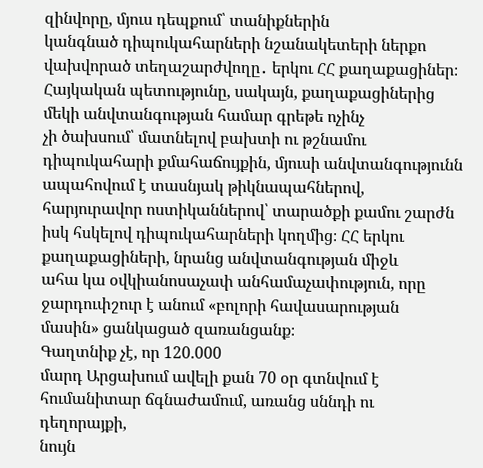զինվորը, մյուս դեպքում՝ տանիքներին
կանգնած դիպուկահարների նշանակետերի ներքո վախվորած տեղաշարժվողը․ երկու ՀՀ քաղաքացիներ։
Հայկական պետությունը, սակայն, քաղաքացիներից մեկի անվտանգության համար գրեթե ոչինչ
չի ծախսում՝ մատնելով բախտի ու թշնամու դիպուկահարի քմահաճույքին, մյուսի անվտանգությունն
ապահովում է տասնյակ թիկնապահներով, հարյուրավոր ոստիկաններով՝ տարածքի քամու շարժն
իսկ հսկելով դիպուկահարների կողմից։ ՀՀ երկու քաղաքացիների, նրանց անվտանգության միջև
ահա կա օվկիանոսաչափ անհամաչափություն, որը ջարդուփշուր է անում «բոլորի հավասարության
մասին» ցանկացած զառանցանք։
Գաղտնիք չէ, որ 120.000
մարդ Արցախում ավելի քան 70 օր գտնվում է հումանիտար ճգնաժամում, առանց սննդի ու դեղորայքի,
նույն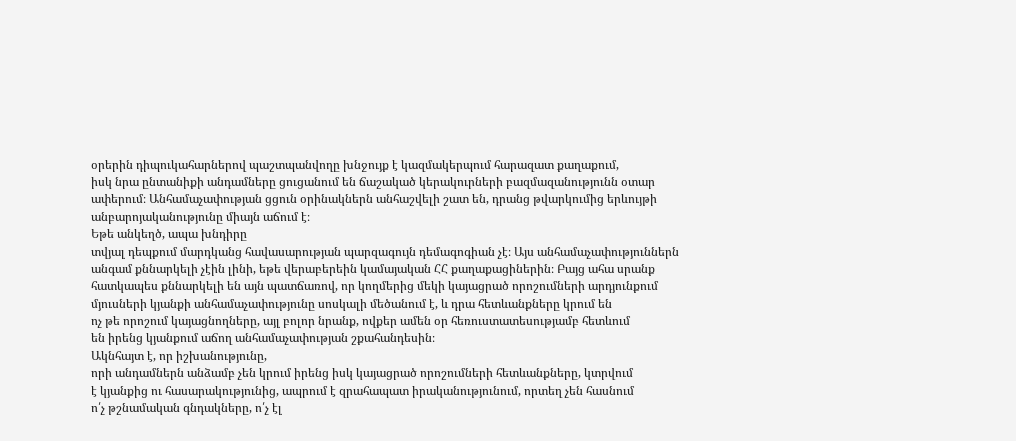օրերին դիպուկահարներով պաշտպանվողը խնջույք է կազմակերպում հարազատ քաղաքում,
իսկ նրա ընտանիքի անդամները ցուցանում են ճաշակած կերակուրների բազմազանությունն օտար
ափերում։ Անհամաչափության ցցուն օրինակներն անհաշվելի շատ են, դրանց թվարկումից երևույթի
անբարոյականությունը միայն աճում է։
Եթե անկեղծ, ապա խնդիրը
տվյալ դեպքում մարդկանց հավասարության պարզագույն դեմագոգիան չէ։ Այս անհամաչափություններն
անգամ քննարկելի չէին լինի, եթե վերաբերեին կամայական ՀՀ քաղաքացիներին։ Բայց ահա սրանք
հատկապես քննարկելի են այն պատճառով, որ կողմերից մեկի կայացրած որոշումների արդյունքում
մյուսների կյանքի անհամաչափությունը սոսկալի մեծանում է, և դրա հետևանքները կրում են
ոչ թե որոշում կայացնողները, այլ բոլոր նրանք, ովքեր ամեն օր հեռուստատեսությամբ հետևում
են իրենց կյանքում աճող անհամաչափության շքահանդեսին։
Ակնհայտ է, որ իշխանությունը,
որի անդամներն անձամբ չեն կրում իրենց իսկ կայացրած որոշումների հետևանքները, կտրվում
է կյանքից ու հասարակությունից, ապրում է զրահապատ իրականությունում, որտեղ չեն հասնում
ո՛չ թշնամական գնդակները, ո՛չ էլ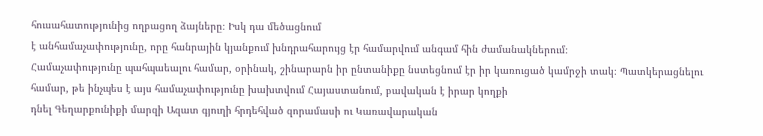հուսահատությունից ողբացող ձայները։ Իսկ դա մեծացնում
է անհամաչափությունը, որը հանրային կյանքում խնդրահարույց էր համարվում անգամ հին ժամանակներում։
Համաչափությունը պահպաեալու համար, օրինակ, շինարարն իր ընտանիքը նստեցնում էր իր կառուցած կամրջի տակ։ Պատկերացնելու
համար, թե ինչպես է այս համաչափությունը խախտվում Հայաստանում, բավական է իրար կողքի
դնել Գեղարքունիքի մարզի Ազատ գյուղի հրդեհված զորամասի ու Կառավարական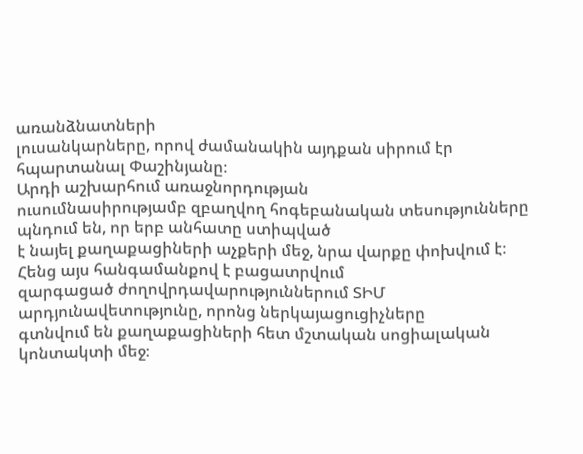առանձնատների
լուսանկարները, որով ժամանակին այդքան սիրում էր հպարտանալ Փաշինյանը։
Արդի աշխարհում առաջնորդության
ուսումնասիրությամբ զբաղվող հոգեբանական տեսությունները պնդում են, որ երբ անհատը ստիպված
է նայել քաղաքացիների աչքերի մեջ, նրա վարքը փոխվում է։ Հենց այս հանգամանքով է բացատրվում
զարգացած ժողովրդավարություններում ՏԻՄ արդյունավետությունը, որոնց ներկայացուցիչները
գտնվում են քաղաքացիների հետ մշտական սոցիալական կոնտակտի մեջ։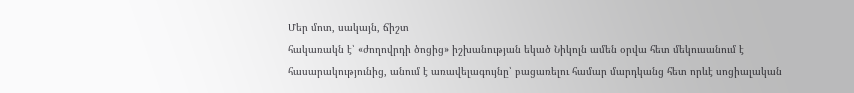Մեր մոտ, սակայն, ճիշտ
հակառակն է՝ «ժողովրդի ծոցից» իշխանության եկած Նիկոլն ամեն օրվա հետ մեկուսանում է
հասարակությունից, անում է առավելագույնը՝ բացառելու համար մարդկանց հետ որևէ սոցիալական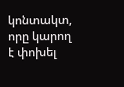կոնտակտ, որը կարող է փոխել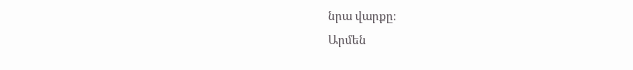նրա վարքը։
Արմեն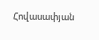Հովասափյան